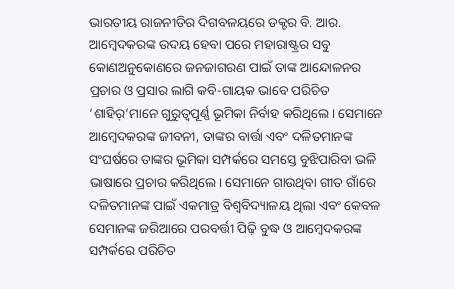ଭାରତୀୟ ରାଜନୀତିର ଦିଗବଳୟରେ ଡକ୍ଟର ବି. ଆର. ଆମ୍ବେଦକରଙ୍କ ଉଦୟ ହେବା ପରେ ମହାରାଷ୍ଟ୍ରର ସବୁ କୋଣଅନୁକୋଣରେ ଜନଜାଗରଣ ପାଇଁ ତାଙ୍କ ଆନ୍ଦୋଳନର ପ୍ରଚାର ଓ ପ୍ରସାର ଲାଗି କବି-ଗାୟକ ଭାବେ ପରିଚିତ ‘ଶାହିର୍’ମାନେ ଗୁରୁତ୍ୱପୂର୍ଣ୍ଣ ଭୂମିକା ନିର୍ବାହ କରିଥିଲେ। ସେମାନେ ଆମ୍ବେଦକରଙ୍କ ଜୀବନୀ, ତାଙ୍କର ବାର୍ତ୍ତା ଏବଂ ଦଳିତମାନଙ୍କ ସଂଘର୍ଷରେ ତାଙ୍କର ଭୂମିକା ସମ୍ପର୍କରେ ସମସ୍ତେ ବୁଝିପାରିବା ଭଳି ଭାଷାରେ ପ୍ରଚାର କରିଥିଲେ। ସେମାନେ ଗାଉଥିବା ଗୀତ ଗାଁରେ ଦଳିତମାନଙ୍କ ପାଇଁ ଏକମାତ୍ର ବିଶ୍ୱବିଦ୍ୟାଳୟ ଥିଲା ଏବଂ କେବଳ ସେମାନଙ୍କ ଜରିଆରେ ପରବର୍ତ୍ତୀ ପିଢ଼ି ବୁଦ୍ଧ ଓ ଆମ୍ବେଦକରଙ୍କ ସମ୍ପର୍କରେ ପରିଚିତ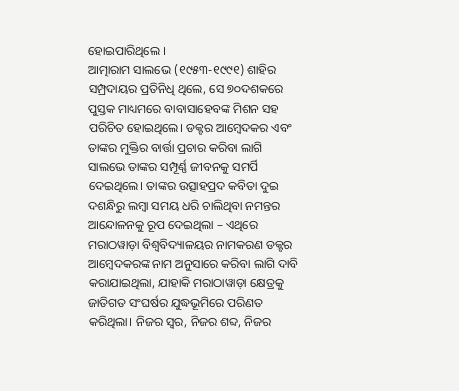ହୋଇପାରିଥିଲେ ।
ଆତ୍ମାରାମ ସାଲଭେ (୧୯୫୩-୧୯୯୧) ଶାହିର ସମ୍ପ୍ରଦାୟର ପ୍ରତିନିଧି ଥିଲେ, ସେ ୭୦ଦଶକରେ ପୁସ୍ତକ ମାଧ୍ୟମରେ ବାବାସାହେବଙ୍କ ମିଶନ ସହ ପରିଚିତ ହୋଇଥିଲେ। ଡକ୍ଟର ଆମ୍ବେଦକର ଏବଂ ତାଙ୍କର ମୁକ୍ତିର ବାର୍ତ୍ତା ପ୍ରଚାର କରିବା ଲାଗି ସାଲଭେ ତାଙ୍କର ସମ୍ପୂର୍ଣ୍ଣ ଜୀବନକୁ ସମର୍ପି ଦେଇଥିଲେ। ତାଙ୍କର ଉତ୍ସାହପ୍ରଦ କବିତା ଦୁଇ ଦଶନ୍ଧିରୁ ଲମ୍ବା ସମୟ ଧରି ଚାଲିଥିବା ନମନ୍ତର ଆନ୍ଦୋଳନକୁ ରୂପ ଦେଇଥିଲା – ଏଥିରେ ମରାଠୱାଡ଼ା ବିଶ୍ୱବିଦ୍ୟାଳୟର ନାମକରଣ ଡକ୍ଟର ଆମ୍ବେଦକରଙ୍କ ନାମ ଅନୁସାରେ କରିବା ଲାଗି ଦାବି କରାଯାଇଥିଲା, ଯାହାକି ମରାଠାୱାଡ଼ା କ୍ଷେତ୍ରକୁ ଜାତିଗତ ସଂଘର୍ଷର ଯୁଦ୍ଧଭୂମିରେ ପରିଣତ କରିଥିଲା। ନିଜର ସ୍ୱର, ନିଜର ଶବ୍ଦ, ନିଜର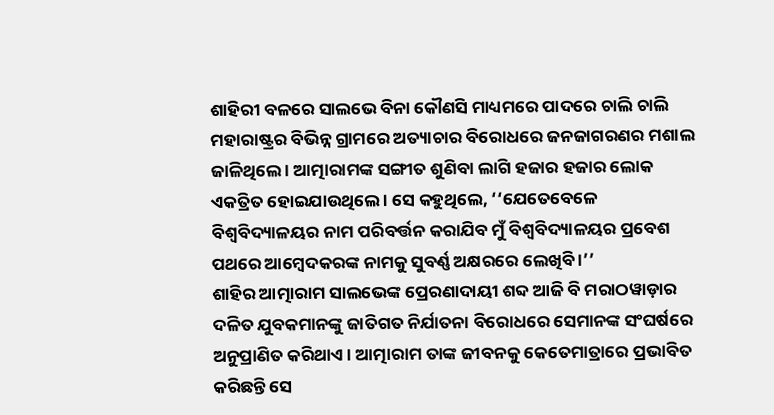ଶାହିରୀ ବଳରେ ସାଲଭେ ବିନା କୌଣସି ମାଧ୍ୟମରେ ପାଦରେ ଚାଲି ଚାଲି ମହାରାଷ୍ଟ୍ରର ବିଭିନ୍ନ ଗ୍ରାମରେ ଅତ୍ୟାଚାର ବିରୋଧରେ ଜନଜାଗରଣର ମଶାଲ ଜାଳିଥିଲେ । ଆତ୍ମାରାମଙ୍କ ସଙ୍ଗୀତ ଶୁଣିବା ଲାଗି ହଜାର ହଜାର ଲୋକ ଏକତ୍ରିତ ହୋଇଯାଉଥିଲେ । ସେ କହୁଥିଲେ, ‘‘ଯେତେବେଳେ ବିଶ୍ୱବିଦ୍ୟାଳୟର ନାମ ପରିବର୍ତ୍ତନ କରାଯିବ ମୁଁ ବିଶ୍ୱବିଦ୍ୟାଳୟର ପ୍ରବେଶ ପଥରେ ଆମ୍ବେଦକରଙ୍କ ନାମକୁ ସୁବର୍ଣ୍ଣ ଅକ୍ଷରରେ ଲେଖିବି ।’’
ଶାହିର ଆତ୍ମାରାମ ସାଲଭେଙ୍କ ପ୍ରେରଣାଦାୟୀ ଶବ୍ଦ ଆଜି ବି ମରାଠୱାଡ଼ାର ଦଳିତ ଯୁବକମାନଙ୍କୁ ଜାତିଗତ ନିର୍ଯାତନା ବିରୋଧରେ ସେମାନଙ୍କ ସଂଘର୍ଷରେ ଅନୁପ୍ରାଣିତ କରିଥାଏ। ଆତ୍ମାରାମ ତାଙ୍କ ଜୀବନକୁ କେତେମାତ୍ରାରେ ପ୍ରଭାବିତ କରିଛନ୍ତି ସେ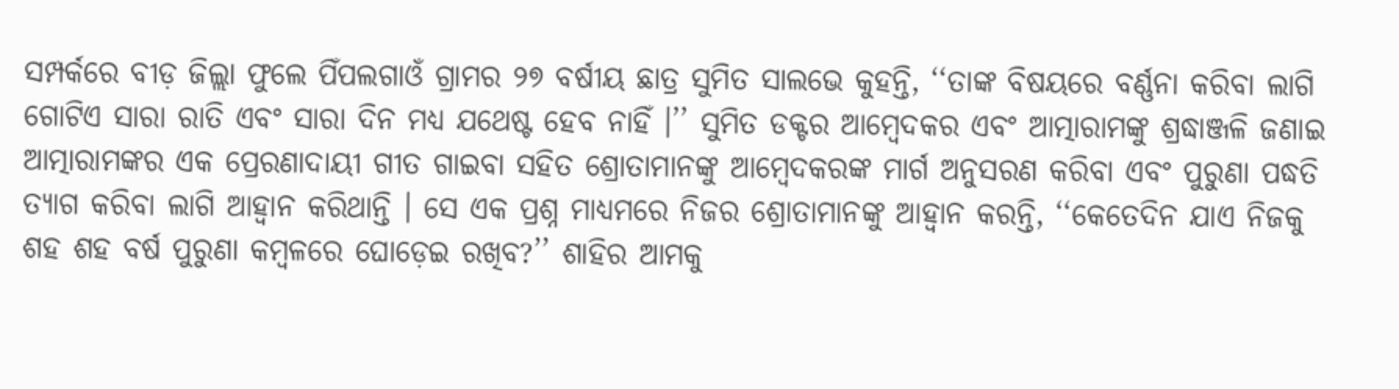ସମ୍ପର୍କରେ ବୀଡ଼ ଜିଲ୍ଲା ଫୁଲେ ପିଁପଲଗାଓଁ ଗ୍ରାମର ୨୭ ବର୍ଷୀୟ ଛାତ୍ର ସୁମିତ ସାଲଭେ କୁହନ୍ତି, ‘‘ତାଙ୍କ ବିଷୟରେ ବର୍ଣ୍ଣନା କରିବା ଲାଗି ଗୋଟିଏ ସାରା ରାତି ଏବଂ ସାରା ଦିନ ମଧ୍ୟ ଯଥେଷ୍ଟ ହେବ ନାହିଁ ।’’ ସୁମିତ ଡକ୍ଟର ଆମ୍ବେଦକର ଏବଂ ଆତ୍ମାରାମଙ୍କୁ ଶ୍ରଦ୍ଧାଞ୍ଜଳି ଜଣାଇ ଆତ୍ମାରାମଙ୍କର ଏକ ପ୍ରେରଣାଦାୟୀ ଗୀତ ଗାଇବା ସହିତ ଶ୍ରୋତାମାନଙ୍କୁ ଆମ୍ବେଦକରଙ୍କ ମାର୍ଗ ଅନୁସରଣ କରିବା ଏବଂ ପୁରୁଣା ପଦ୍ଧତି ତ୍ୟାଗ କରିବା ଲାଗି ଆହ୍ଵାନ କରିଥାନ୍ତି । ସେ ଏକ ପ୍ରଶ୍ନ ମାଧ୍ୟମରେ ନିଜର ଶ୍ରୋତାମାନଙ୍କୁ ଆହ୍ଵାନ କରନ୍ତି, ‘‘କେତେଦିନ ଯାଏ ନିଜକୁ ଶହ ଶହ ବର୍ଷ ପୁରୁଣା କମ୍ବଳରେ ଘୋଡ଼େଇ ରଖିବ?’’ ଶାହିର ଆମକୁ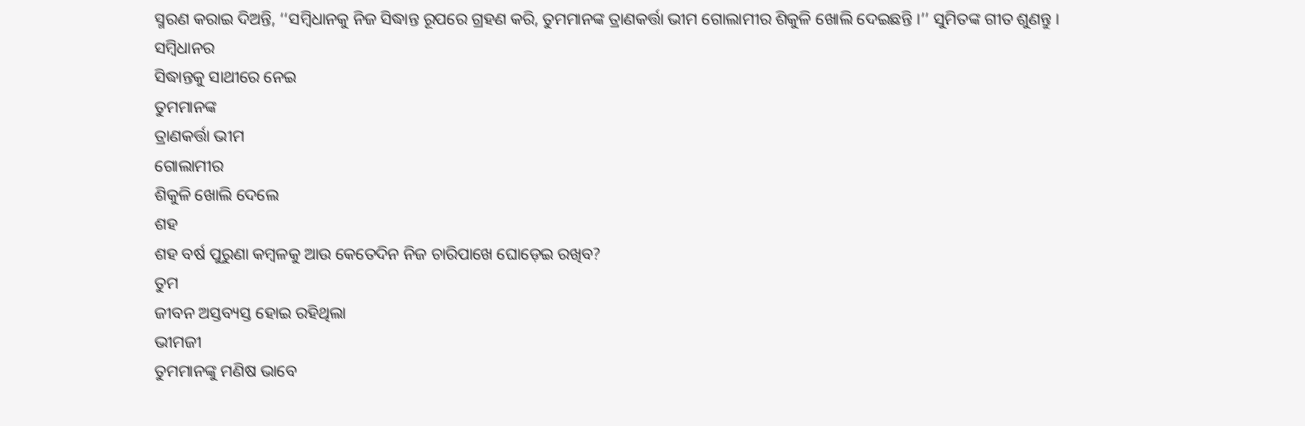ସ୍ମରଣ କରାଇ ଦିଅନ୍ତି, ‘‘ସମ୍ବିଧାନକୁ ନିଜ ସିଦ୍ଧାନ୍ତ ରୂପରେ ଗ୍ରହଣ କରି, ତୁମମାନଙ୍କ ତ୍ରାଣକର୍ତ୍ତା ଭୀମ ଗୋଲାମୀର ଶିକୁଳି ଖୋଲି ଦେଇଛନ୍ତି ।’’ ସୁମିତଙ୍କ ଗୀତ ଶୁଣନ୍ତୁ ।
ସମ୍ବିଧାନର
ସିଦ୍ଧାନ୍ତକୁ ସାଥୀରେ ନେଇ
ତୁମମାନଙ୍କ
ତ୍ରାଣକର୍ତ୍ତା ଭୀମ
ଗୋଲାମୀର
ଶିକୁଳି ଖୋଲି ଦେଲେ
ଶହ
ଶହ ବର୍ଷ ପୁରୁଣା କମ୍ବଳକୁ ଆଉ କେତେଦିନ ନିଜ ଚାରିପାଖେ ଘୋଡ଼େଇ ରଖିବ?
ତୁମ
ଜୀବନ ଅସ୍ତବ୍ୟସ୍ତ ହୋଇ ରହିଥିଲା
ଭୀମଜୀ
ତୁମମାନଙ୍କୁ ମଣିଷ ଭାବେ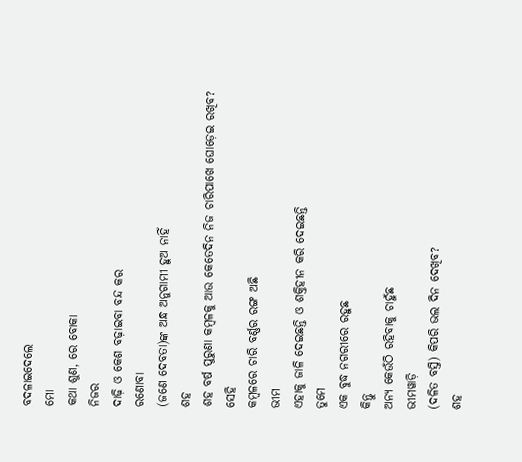ବଦଳାଇଦେଲେ
ମୋ
କଥା ଶୁଣ, ରେ ବୋକା
ନିଜର
ଦାଢ଼ି ଓ କେଶ ବଢ଼ାଇବା ବନ୍ଦ କର
ରଣୋବା
(ଜଣେ ଦେବତା)ଙ୍କ ଅନ୍ଧ ଅନୁଗାମୀ ହୁଅ ନାହିଁ
ଶହ
ଶହ ବର୍ଷ ପୁରୁଣା କମ୍ବଳକୁ ଆଉ କେତେଦିନ ନିଜ ଚାରିପାଖେ ଘୋଡ଼େଇ ରଖିବ?
ସେହି
କମ୍ବଳରେ ଚାରି ବର୍ଣ୍ଣର ରଙ୍ଗ ଅଛି
ଭୀମ
ଏହାକୁ ଜାଳି ଦେଇଛନ୍ତି ଓ ଶକ୍ତିହୀନ କରି ଦେଇଛନ୍ତି
ତୁମେ
ଏକ ବୁଦ୍ଧ ନଗରୀରେ ରହୁଛ
କିନ୍ତୁ
ଅନ୍ୟ କେଉଁଠି ରହିବାକୁ ଚାହୁଁଛ
ଭୀମୱାଡ଼ି
(ଦଳିତ ବସ୍ତି) କିପରି ଭଲ ଦିନ ଦେଖିବ?
ଶହ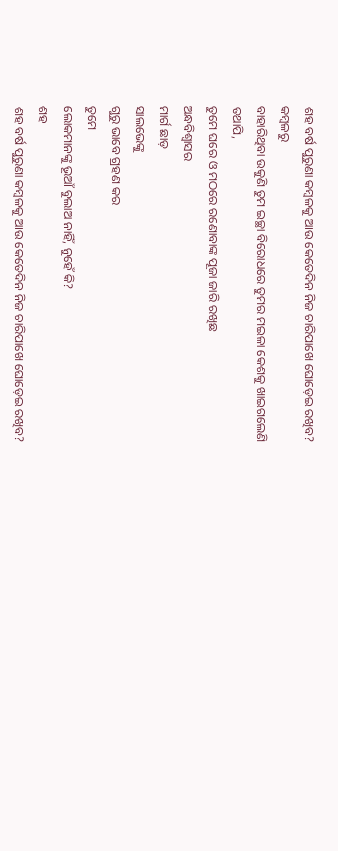ଶହ ବର୍ଷ ପୁରୁଣା କମ୍ବଳକୁ ଆଉ କେତେଦିନ ନିଜ ଚାରିପାଖେ ଘୋଡ଼େଇ ରଖିବ?
କମ୍ବଳରୁ
ବାହାରିଥିବା ଉକୁଣି ତୁମ ଇଚ୍ଛା ବିରୋଧରେ ତୁମର ମଇଳା କେଶକୁ ଖାଇଗଲେଣି
ତଥାପି,
ତୁମେ ଘରେ ଓ ମଠରେ ରଣୋବାଙ୍କ ପୂଜା ଜାରି ରଖିଛ
ଅନ୍ଧବିଶ୍ୱାସର
ମାର୍ଗ ଛାଡ଼
ସାଲଭେଙ୍କୁ
ଗୁରୁ ଭାବେ ଗ୍ରହଣ କର
ତୁମେ
ଲୋକମାନଙ୍କୁ ଭୂଆଁ ବୁଲାଅ ନାହିଁ, ନୁହେଁ କି?
ଶହ
ଶହ ବର୍ଷ ପୁରୁଣା କମ୍ବଳକୁ ଆଉ କେତେଦିନ ନିଜ ଚାରିପାଖେ ଘୋଡ଼େଇ ରଖିବ?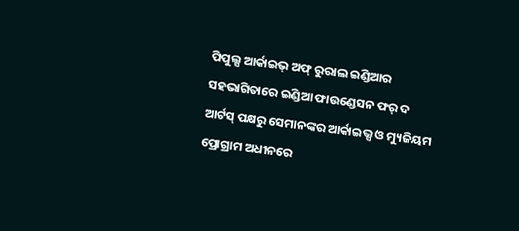ପିପୁଲ୍ସ ଆର୍କାଇଭ୍ ଅଫ୍ ରୁରାଲ ଇଣ୍ଡିଆର ସହଭାଗିତାରେ ଇଣ୍ଡିଆ ଫାଉଣ୍ଡେସନ ଫର୍ ଦ ଆର୍ଟସ୍ ପକ୍ଷରୁ ସେମାନଙ୍କର ଆର୍କାଇଭ୍ସ ଓ ମ୍ୟୁଜିୟମ ପ୍ରୋଗ୍ରାମ ଅଧୀନରେ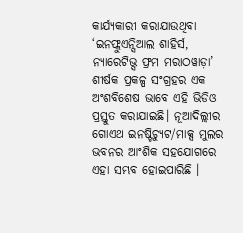କାର୍ଯ୍ୟକାରୀ କରାଯାଉଥିବା ‘ଇନଫ୍ଲୁଏନ୍ସିଆଲ ଶାହିର୍ସ, ନ୍ୟାରେଟିଭ୍ସ ଫ୍ରମ ମରାଠୱାଡ଼ା’ ଶୀର୍ଷକ ପ୍ରକଳ୍ପ ସଂଗ୍ରହର ଏକ ଅଂଶବିଶେଷ ଭାବେ ଏହି ଭିଡିଓ ପ୍ରସ୍ତୁତ କରାଯାଇଛି। ନୂଆଦିଲ୍ଲୀର ଗୋଏଥ ଇନଷ୍ଟିଚ୍ୟୁଟ/ମାକ୍ସ ମୁଲର ଭବନର ଆଂଶିକ ସହଯୋଗରେ ଏହା ସମ୍ଭବ ହୋଇପାରିଛି ।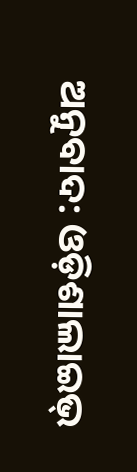ଅନୁବାଦ: ଓଡ଼ିଶାଲାଇଭ୍